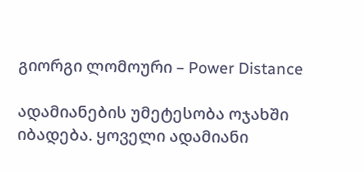გიორგი ლომოური – Power Distance

ადამიანების უმეტესობა ოჯახში იბადება. ყოველი ადამიანი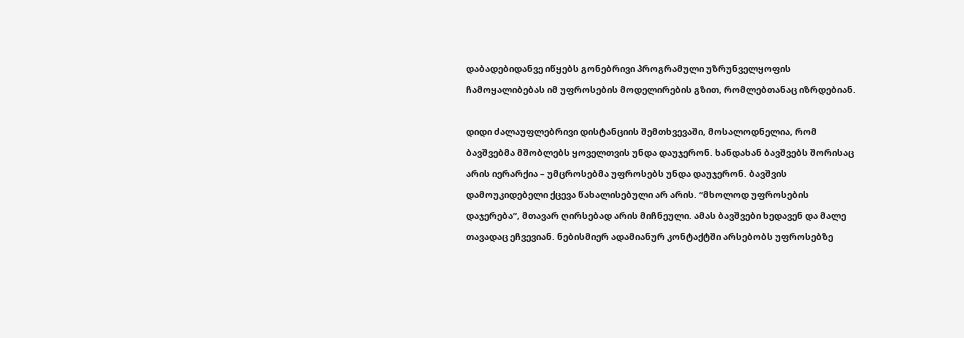დაბადებიდანვე იწყებს გონებრივი პროგრამული უზრუნველყოფის ჩამოყალიბებას იმ უფროსების მოდელირების გზით, რომლებთანაც იზრდებიან.

დიდი ძალაუფლებრივი დისტანციის შემთხვევაში, მოსალოდნელია, რომ ბავშვებმა მშობლებს ყოველთვის უნდა დაუჯერონ. ხანდახან ბავშვებს შორისაც არის იერარქია – უმცროსებმა უფროსებს უნდა დაუჯერონ. ბავშვის დამოუკიდებელი ქცევა წახალისებული არ არის. “მხოლოდ უფროსების დაჯერება”, მთავარ ღირსებად არის მიჩნეული. ამას ბავშვები ხედავენ და მალე თავადაც ეჩვევიან. ნებისმიერ ადამიანურ კონტაქტში არსებობს უფროსებზე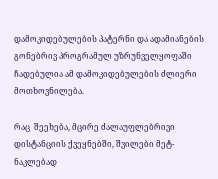დამოკიდებულების პატერნი და ადამიანების გონებრივ პროგრამულ უზრუნველყოფაში ჩადებულია ამ დამოკიდებულების ძლიერი მოთხოვნილება.

რაც  შეეხება, მცირე ძალაუფლებრივი დისტანციის ქვეყნებში, შვილები მეტ-ნაკლებად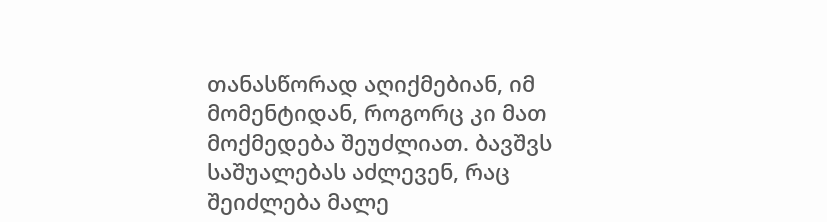თანასწორად აღიქმებიან, იმ მომენტიდან, როგორც კი მათ მოქმედება შეუძლიათ. ბავშვს საშუალებას აძლევენ, რაც შეიძლება მალე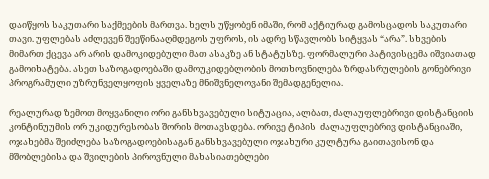დაიწყოს საკუთარი საქმეების მართვა. ხელს უწყობენ იმაში, რომ აქტიურად გამოსცადოს საკუთარი თავი. უფლებას აძლევენ შეეწინააღმდეგოს უფროს, ის ადრე სწავლობს სიტყვას “არა”. სხვების მიმართ ქცევა არ არის დამოკიდებული მათ ასაკზე ან სტატუსზე. ფორმალური პატივისცემა იშვიათად გამოიხატება. ასეთ საზოგადოებაში დამოუკიდებლობის მოთხოვნილება ზრდასრულების გონებრივი პროგრამული უზრუნველყოფის ყველაზე მნიშვნელოვანი შემადგენელია.

რეალურად ზემოთ მოყვანილი ორი განსხვავებული სიტუაცია, ალბათ, ძალაუფლებრივი დისტანციის კონტინუუმის ორ უკიდურესობას შორის მოთავსდება. ორივე ტიპის  ძალაუფლებრივ დისტანციაში, ოჯახებმა შეიძლება საზოგადოებისაგან განსხვავებული ოჯახური კულტურა გაითავისონ და მშობლებისა და შვილების პიროვნული მახასიათებლები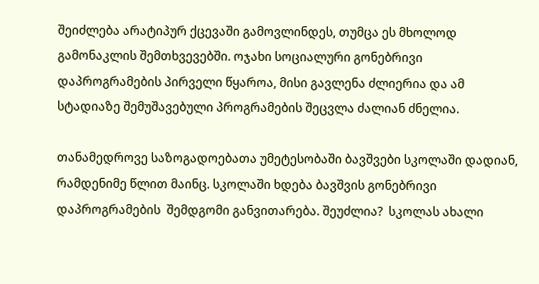შეიძლება არატიპურ ქცევაში გამოვლინდეს, თუმცა ეს მხოლოდ გამონაკლის შემთხვევებში. ოჯახი სოციალური გონებრივი დაპროგრამების პირველი წყაროა, მისი გავლენა ძლიერია და ამ სტადიაზე შემუშავებული პროგრამების შეცვლა ძალიან ძნელია.

თანამედროვე საზოგადოებათა უმეტესობაში ბავშვები სკოლაში დადიან, რამდენიმე წლით მაინც. სკოლაში ხდება ბავშვის გონებრივი დაპროგრამების  შემდგომი განვითარება. შეუძლია?  სკოლას ახალი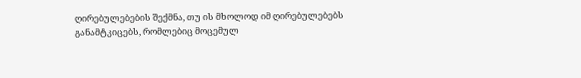ღირებულებების შექმნა, თუ ის მხოლოდ იმ ღირებულებებს განამტკიცებს, რომლებიც მოცემულ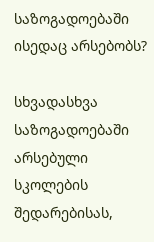საზოგადოებაში ისედაც არსებობს?

სხვადასხვა საზოგადოებაში არსებული სკოლების შედარებისას,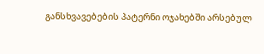განსხვავებების პატერნი ოჯახებში არსებულ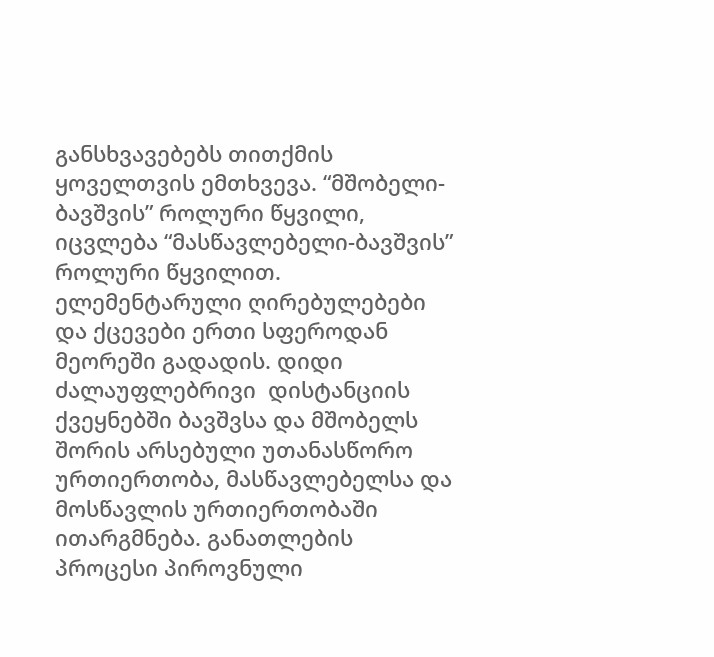განსხვავებებს თითქმის ყოველთვის ემთხვევა. “მშობელი-ბავშვის” როლური წყვილი, იცვლება “მასწავლებელი-ბავშვის” როლური წყვილით. ელემენტარული ღირებულებები და ქცევები ერთი სფეროდან მეორეში გადადის. დიდი ძალაუფლებრივი  დისტანციის ქვეყნებში ბავშვსა და მშობელს შორის არსებული უთანასწორო ურთიერთობა, მასწავლებელსა და მოსწავლის ურთიერთობაში ითარგმნება. განათლების პროცესი პიროვნული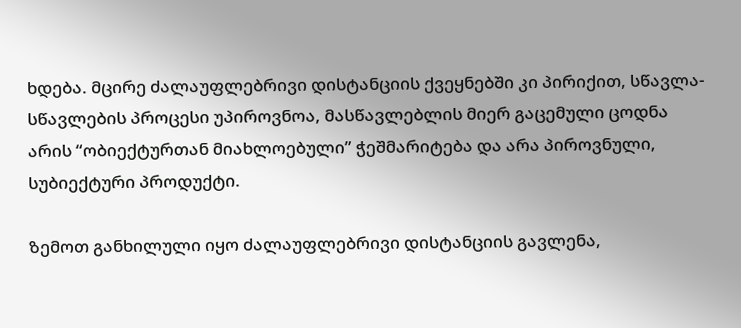ხდება. მცირე ძალაუფლებრივი დისტანციის ქვეყნებში კი პირიქით, სწავლა-სწავლების პროცესი უპიროვნოა, მასწავლებლის მიერ გაცემული ცოდნა არის “ობიექტურთან მიახლოებული” ჭეშმარიტება და არა პიროვნული, სუბიექტური პროდუქტი.

ზემოთ განხილული იყო ძალაუფლებრივი დისტანციის გავლენა,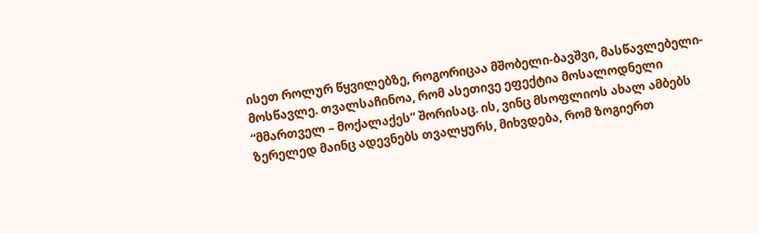ისეთ როლურ წყვილებზე, როგორიცაა მშობელი-ბავშვი, მასწავლებელი-მოსწავლე. თვალსაჩინოა, რომ ასეთივე ეფექტია მოსალოდნელი  “მმართველ – მოქალაქეს” შორისაც. ის, ვინც მსოფლიოს ახალ ამბებს ზერელედ მაინც ადევნებს თვალყურს, მიხვდება, რომ ზოგიერთ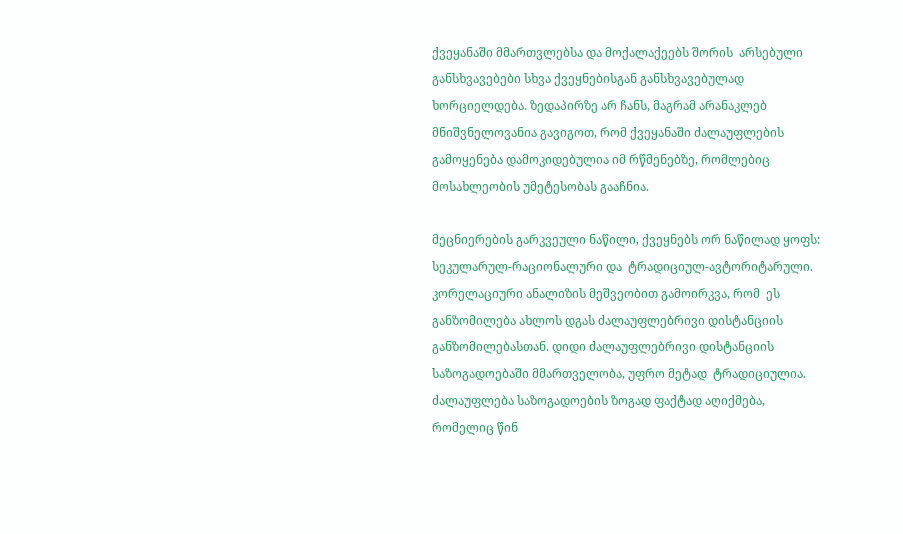ქვეყანაში მმართვლებსა და მოქალაქეებს შორის  არსებული განსხვავებები სხვა ქვეყნებისგან განსხვავებულად ხორციელდება. ზედაპირზე არ ჩანს, მაგრამ არანაკლებ მნიშვნელოვანია გავიგოთ, რომ ქვეყანაში ძალაუფლების გამოყენება დამოკიდებულია იმ რწმენებზე, რომლებიც მოსახლეობის უმეტესობას გააჩნია.

მეცნიერების გარკვეული ნაწილი, ქვეყნებს ორ ნაწილად ყოფს: სეკულარულ-რაციონალური და  ტრადიციულ-ავტორიტარული. კორელაციური ანალიზის მეშვეობით გამოირკვა, რომ  ეს განზომილება ახლოს დგას ძალაუფლებრივი დისტანციის განზომილებასთან. დიდი ძალაუფლებრივი დისტანციის საზოგადოებაში მმართველობა, უფრო მეტად  ტრადიციულია. ძალაუფლება საზოგადოების ზოგად ფაქტად აღიქმება, რომელიც წინ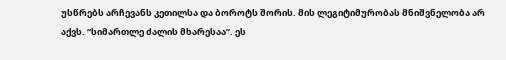უსწრებს არჩევანს კეთილსა და ბოროტს შორის. მის ლეგიტიმურობას მნიშვნელობა არ აქვს. “სიმართლე ძალის მხარესაა”. ეს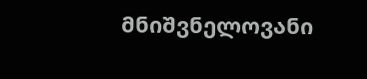მნიშვნელოვანი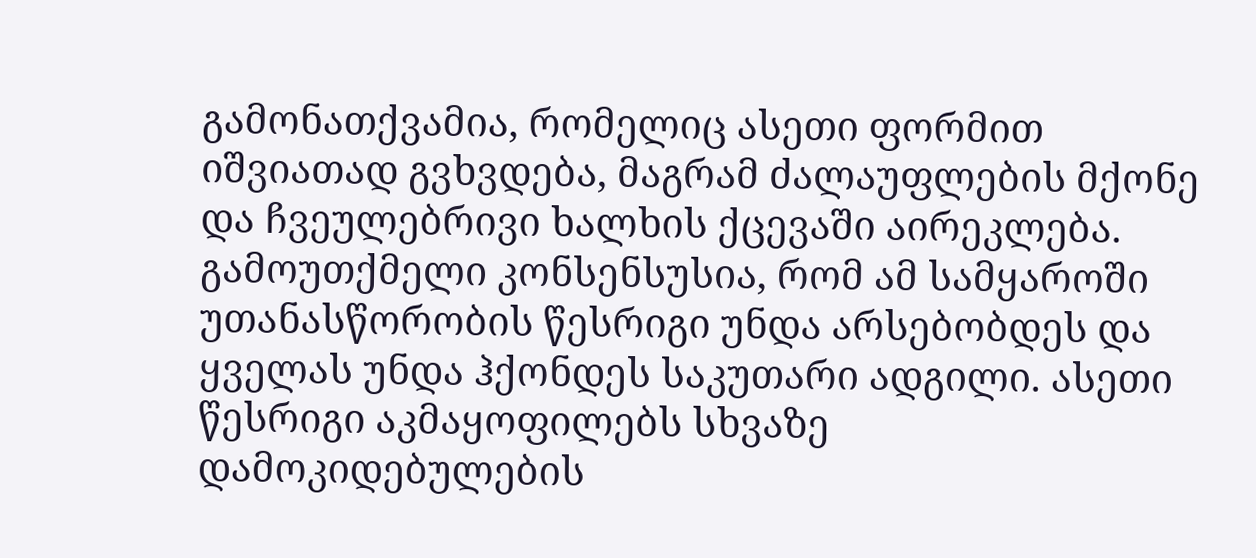გამონათქვამია, რომელიც ასეთი ფორმით იშვიათად გვხვდება, მაგრამ ძალაუფლების მქონე და ჩვეულებრივი ხალხის ქცევაში აირეკლება.  გამოუთქმელი კონსენსუსია, რომ ამ სამყაროში უთანასწორობის წესრიგი უნდა არსებობდეს და ყველას უნდა ჰქონდეს საკუთარი ადგილი. ასეთი წესრიგი აკმაყოფილებს სხვაზე დამოკიდებულების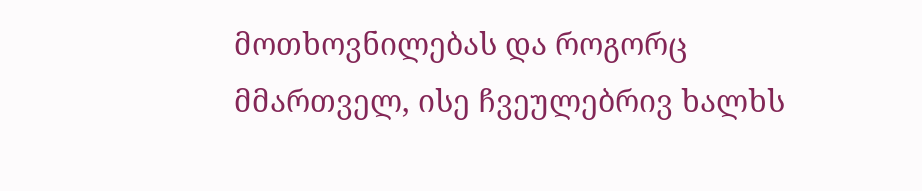მოთხოვნილებას და როგორც მმართველ, ისე ჩვეულებრივ ხალხს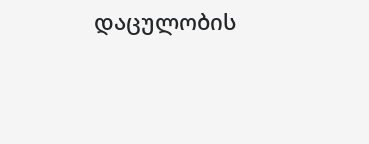დაცულობის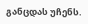განცდას უჩენს.